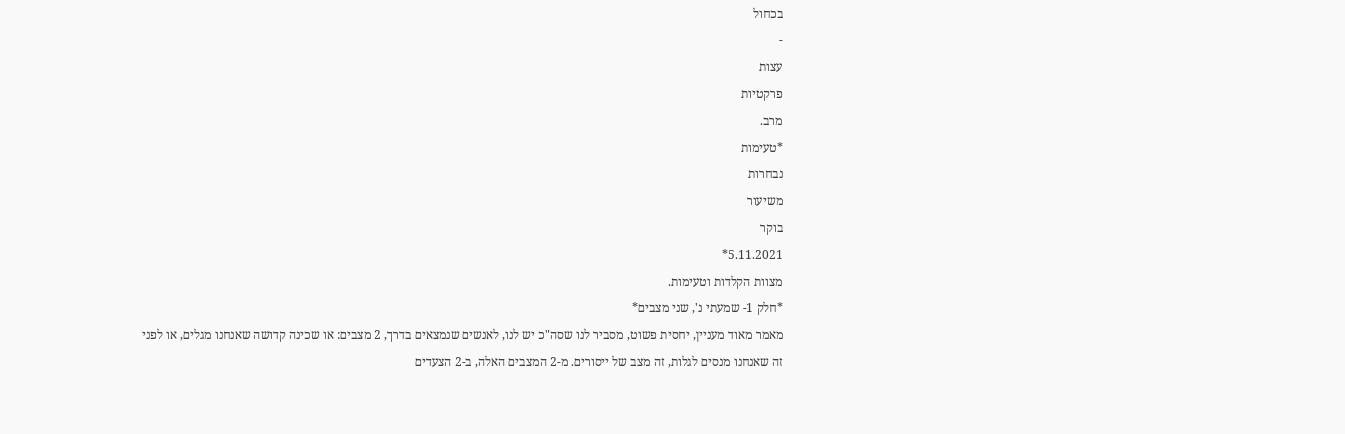בכחול
-
עצות
פרקטיות
מרב.
*טעימות
נבחרות
משיעור
בוקר
5.11.2021*
מצוות הקלדות וטעימות.
*חלק 1- שמעתי נ', שני מצבים*
מאמר מאוד מעניין, יחסית פשוט, מסביר לנו שסה"כ יש לנו, לאנשים שנמצאים בדרך, 2 מצבים: או שכינה קדושה שאנחנו מגלים, או לפני זה שאנחנו מנסים לגלות, זה מצב של ייסורים. מ-2 המצבים האלה, ב-2 הצעדים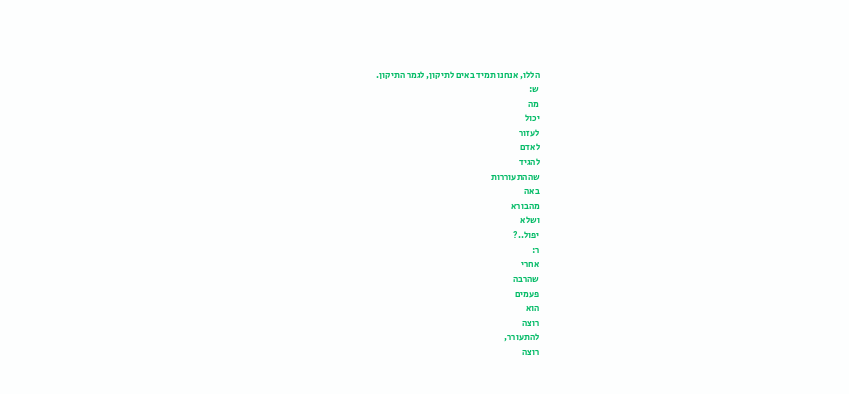הללו, אנחנו תמיד באים לתיקון, לגמר התיקון.
ש:
מה
יכול
לעזור
לאדם
להגיד
שההתעוררות
באה
מהבורא
ושלא
יפול..?
ר:
אחרי
שהרבה
פעמים
הוא
רוצה
להתעורר,
רוצה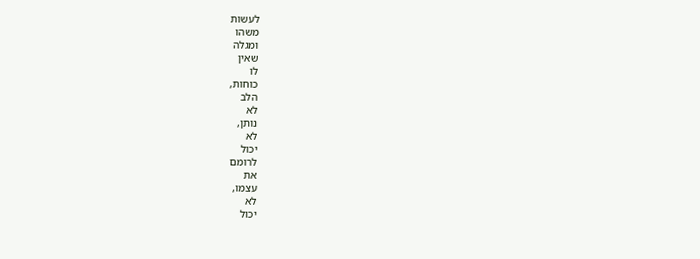לעשות
משהו
ומגלה
שאין
לו
כוחות,
הלב
לא
נותן,
לא
יכול
לרומם
את
עצמו,
לא
יכול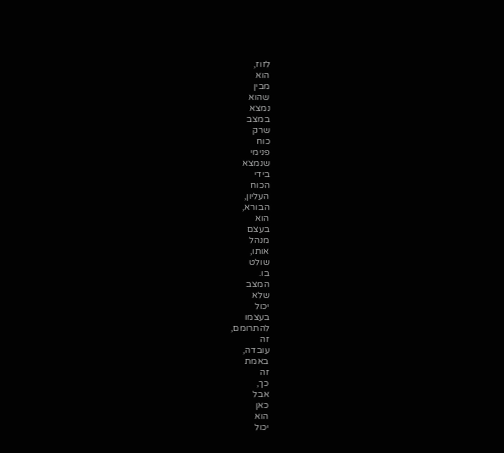לזוז,
הוא
מבין
שהוא
נמצא
במצב
שרק
כוח
פנימי
שנמצא
בידי
הכוח
העליון,
הבורא,
הוא
בעצם
מנהל
אותו,
שולט
בו.
המצב
שלא
יכול
בעצמו
להתרומם,
זה
עובדה,
באמת
זה
כך,
אבל
כאן
הוא
יכול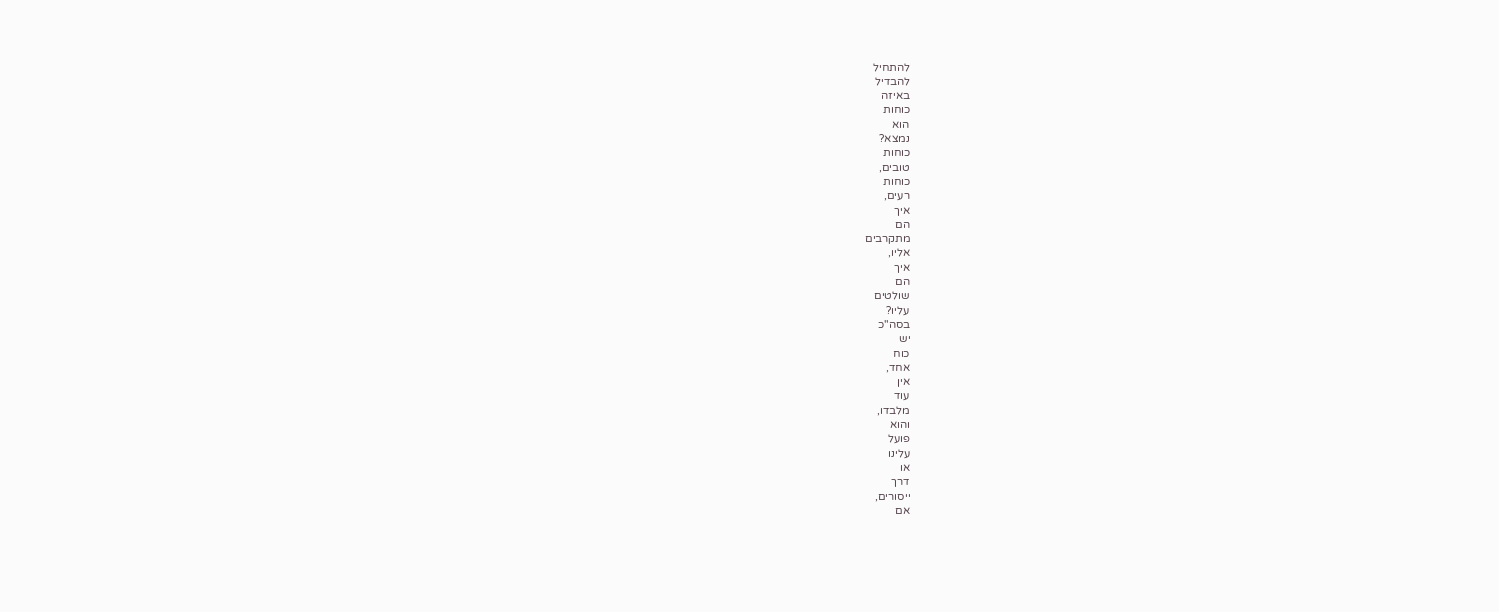להתחיל
להבדיל
באיזה
כוחות
הוא
נמצא?
כוחות
טובים,
כוחות
רעים,
איך
הם
מתקרבים
אליו,
איך
הם
שולטים
עליו?
בסה"כ
יש
כוח
אחד,
אין
עוד
מלבדו,
והוא
פועל
עלינו
או
דרך
ייסורים,
אם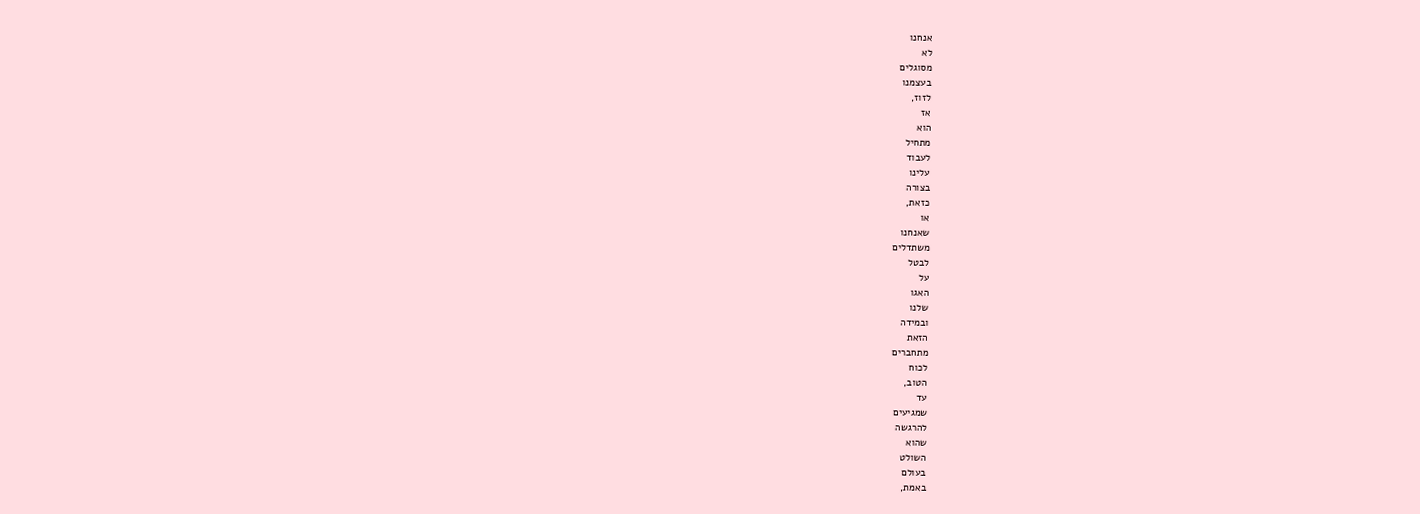אנחנו
לא
מסוגלים
בעצמנו
לזוז,
אז
הוא
מתחיל
לעבוד
עלינו
בצורה
כזאת,
או
שאנחנו
משתדלים
לבטל
על
האגו
שלנו
ובמידה
הזאת
מתחברים
לכוח
הטוב,
עד
שמגיעים
להרגשה
שהוא
השולט
בעולם
באמת,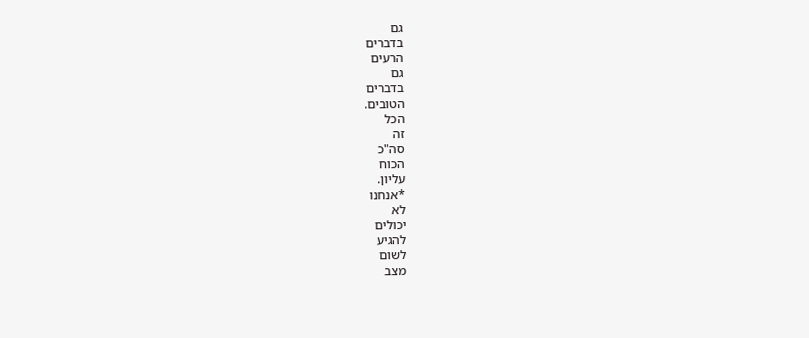גם
בדברים
הרעים
גם
בדברים
הטובים.
הכל
זה
סה"כ
הכוח
עליון.
*אנחנו
לא
יכולים
להגיע
לשום
מצב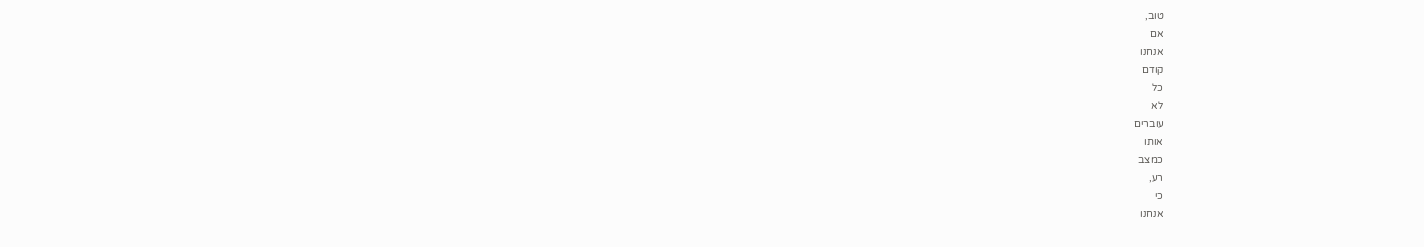טוב,
אם
אנחנו
קודם
כל
לא
עוברים
אותו
כמצב
רע,
כי
אנחנו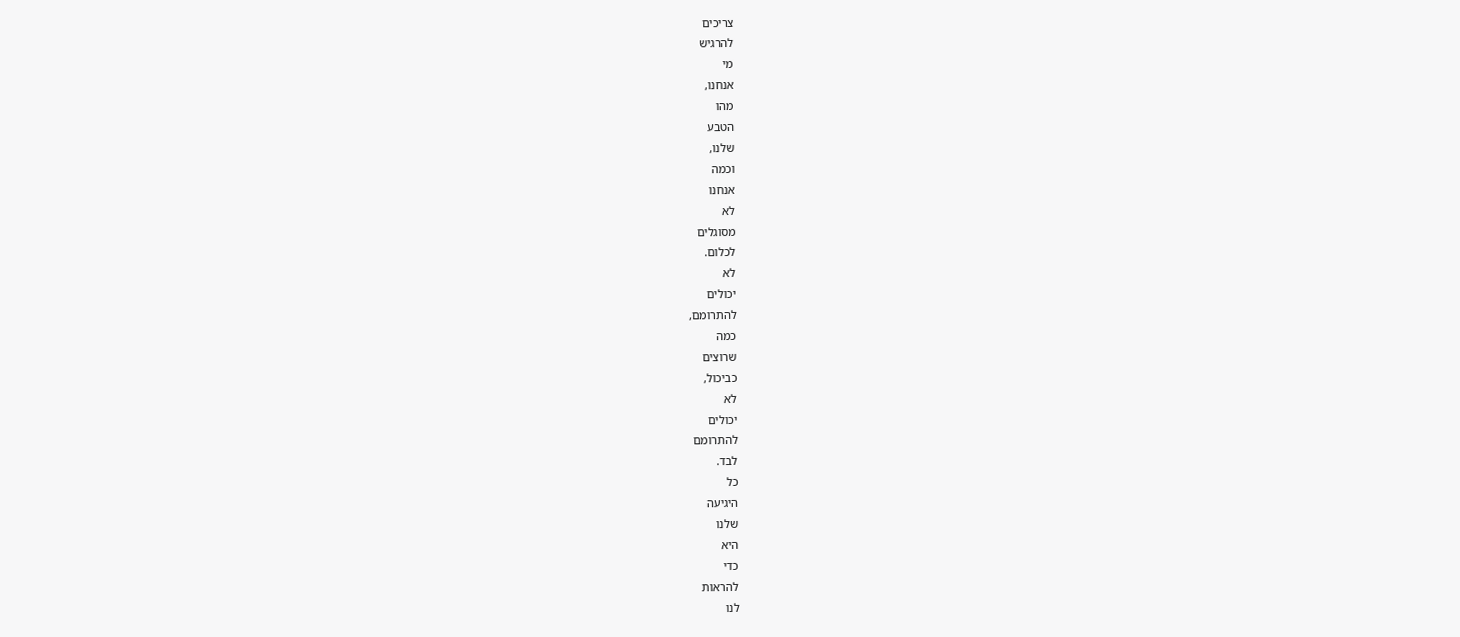צריכים
להרגיש
מי
אנחנו,
מהו
הטבע
שלנו,
וכמה
אנחנו
לא
מסוגלים
לכלום.
לא
יכולים
להתרומם,
כמה
שרוצים
כביכול,
לא
יכולים
להתרומם
לבד.
כל
היגיעה
שלנו
היא
כדי
להראות
לנו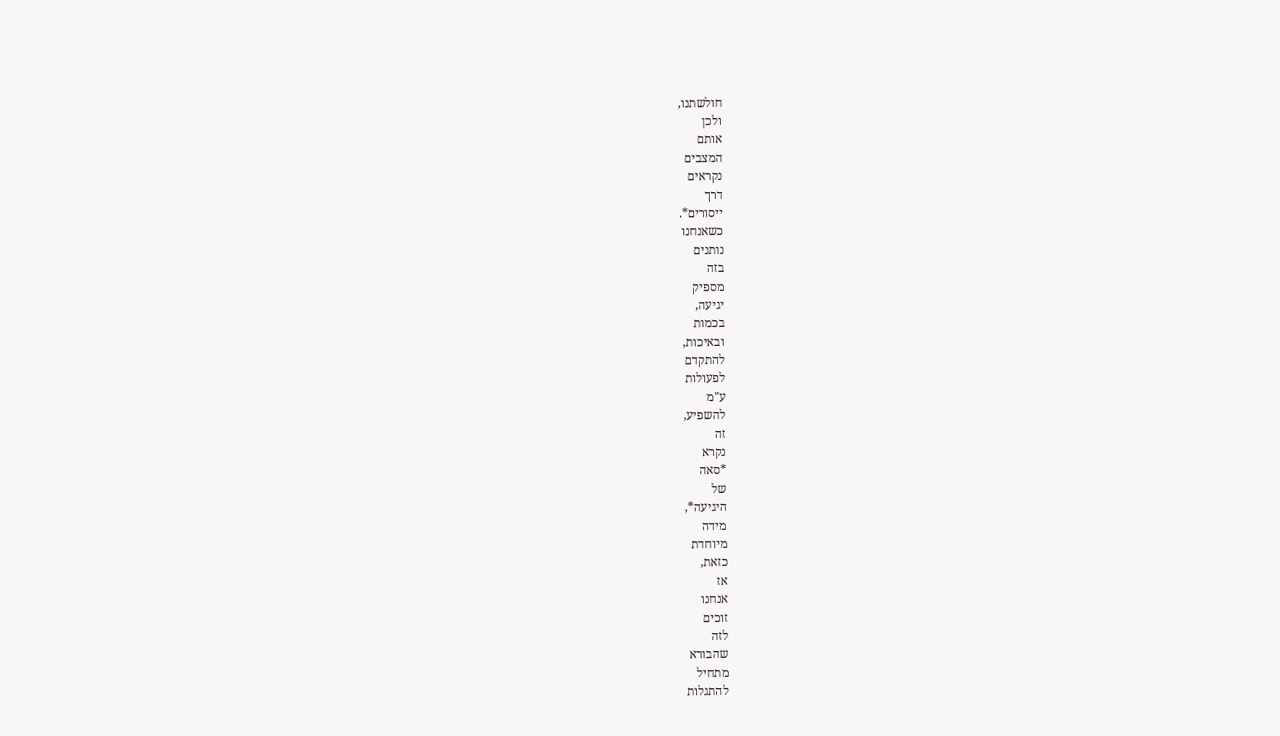חולשתנו,
ולכן
אותם
המצבים
נקראים
דרך
ייסורים*.
כשאנחנו
נותנים
בזה
מספיק
יגיעה,
בכמות
ובאיכות,
להתקדם
לפעולות
ע"מ
להשפיע,
זה
נקרא
*סאה
של
היגיעה*,
מידה
מיוחדת
כזאת,
אז
אנחנו
זוכים
לזה
שהבורא
מתחיל
להתגלות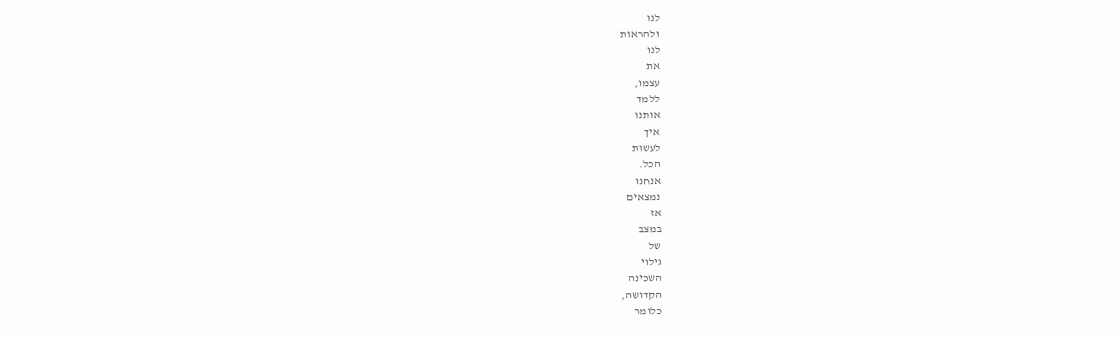לנו
ולהראות
לנו
את
עצמו,
ללמד
אותנו
איך
לעשות
הכל.
אנחנו
נמצאים
אז
במצב
של
גילוי
השכינה
הקדושה,
כלומר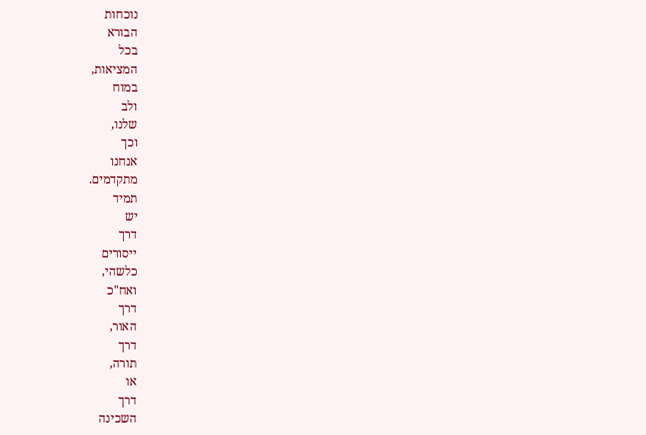נוכחות
הבורא
בכל
המציאות,
במוח
ולב
שלנו,
וכך
אנחנו
מתקדמים.
תמיד
יש
דרך
ייסורים
כלשהי,
ואח"כ
דרך
האור,
דרך
תורה,
או
דרך
השכינה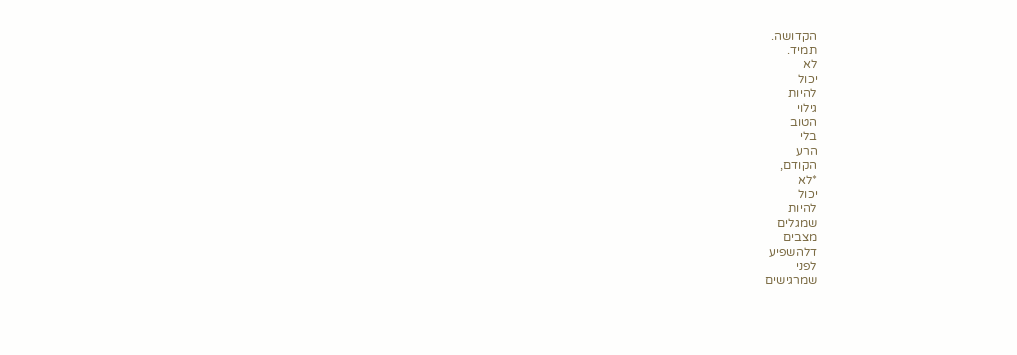הקדושה.
תמיד.
לא
יכול
להיות
גילוי
הטוב
בלי
הרע
הקודם,
*לא
יכול
להיות
שמגלים
מצבים
דלהשפיע
לפני
שמרגישים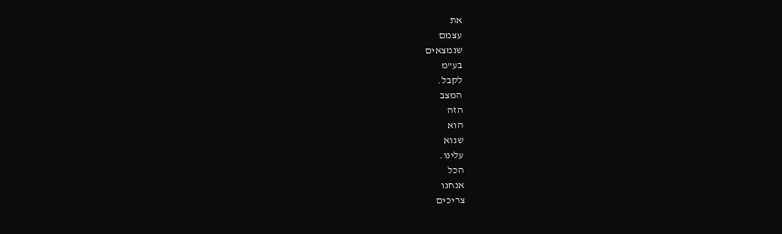את
עצמם
שנמצאים
בע"מ
לקבל.
המצב
הזה
הוא
שנוא
עלינו.
הכל
אנחנו
צריכים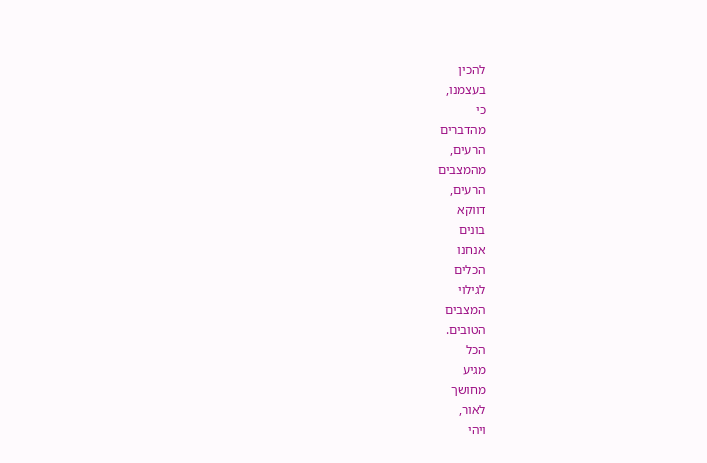להכין
בעצמנו,
כי
מהדברים
הרעים,
מהמצבים
הרעים,
דווקא
בונים
אנחנו
הכלים
לגילוי
המצבים
הטובים.
הכל
מגיע
מחושך
לאור,
ויהי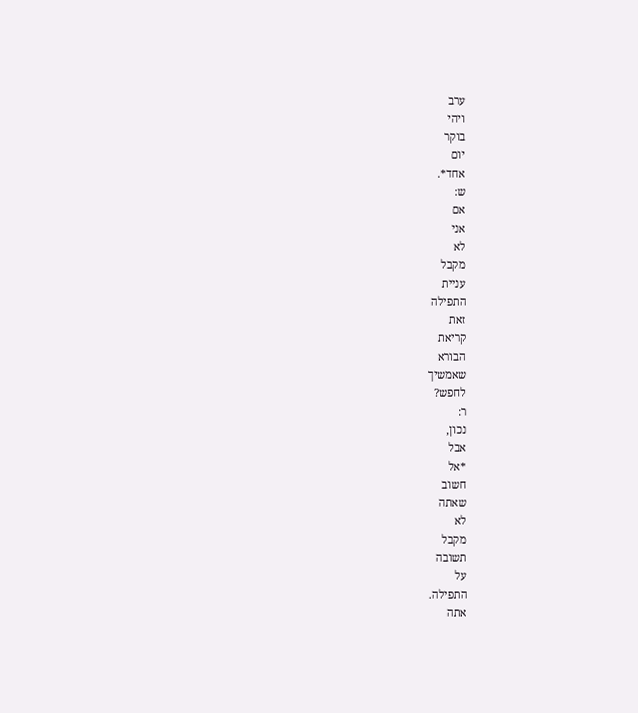ערב
ויהי
בוקר
יום
אחד*.
ש:
אם
אני
לא
מקבל
עניית
התפילה
זאת
קריאת
הבורא
שאמשיך
לחפש?
ר:
נכון,
אבל
*אל
חשוב
שאתה
לא
מקבל
תשובה
על
התפילה.
אתה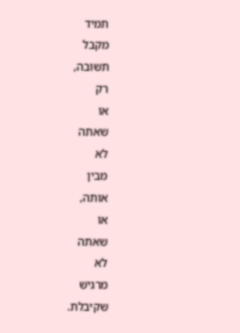תמיד
מקבל
תשובה,
רק
או
שאתה
לא
מבין
אותה,
או
שאתה
לא
מרגיש
שקיבלת.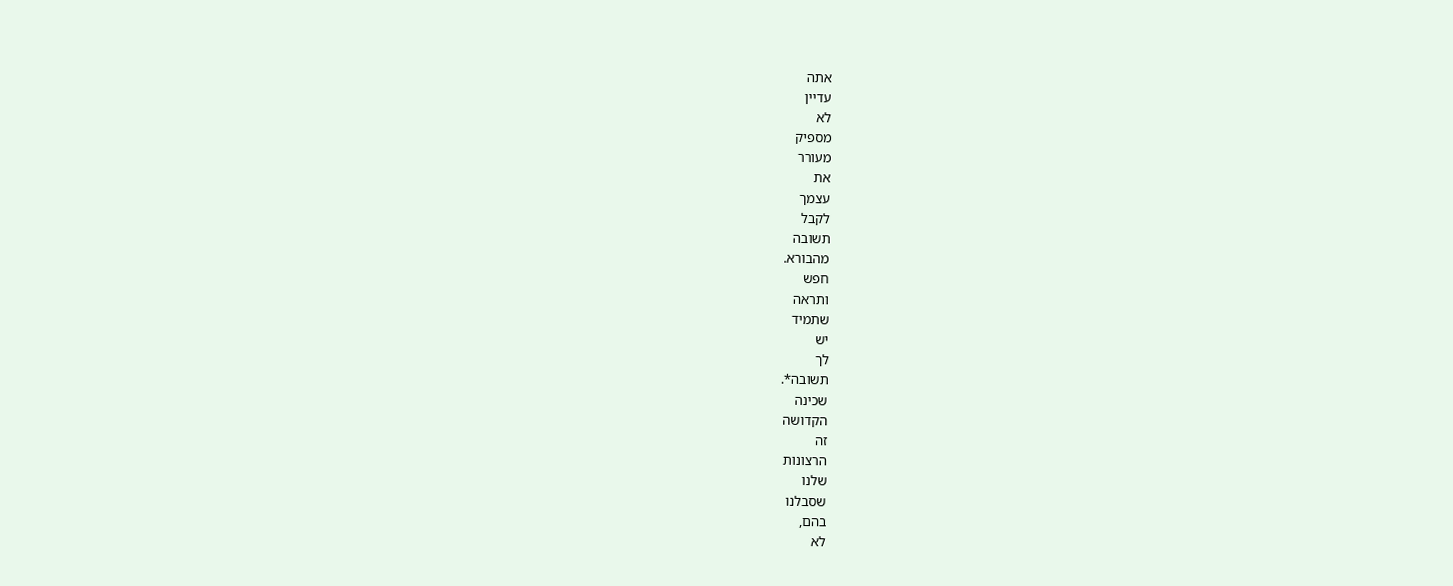אתה
עדיין
לא
מספיק
מעורר
את
עצמך
לקבל
תשובה
מהבורא.
חפש
ותראה
שתמיד
יש
לך
תשובה*.
שכינה
הקדושה
זה
הרצונות
שלנו
שסבלנו
בהם,
לא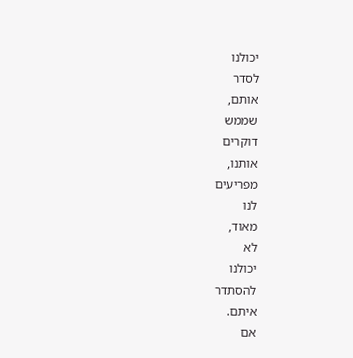יכולנו
לסדר
אותם,
שממש
דוקרים
אותנו,
מפריעים
לנו
מאוד,
לא
יכולנו
להסתדר
איתם.
אם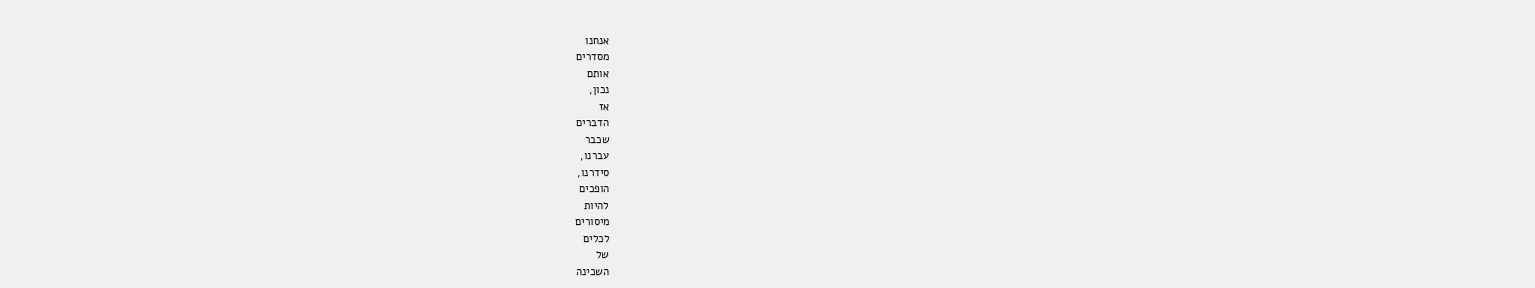אנחנו
מסדרים
אותם
נכון,
אז
הדברים
שכבר
עברנו,
סידרנו,
הופכים
להיות
מיסורים
לכלים
של
השכינה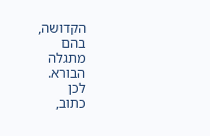הקדושה,
בהם
מתגלה
הבורא.
לכן
כתוב,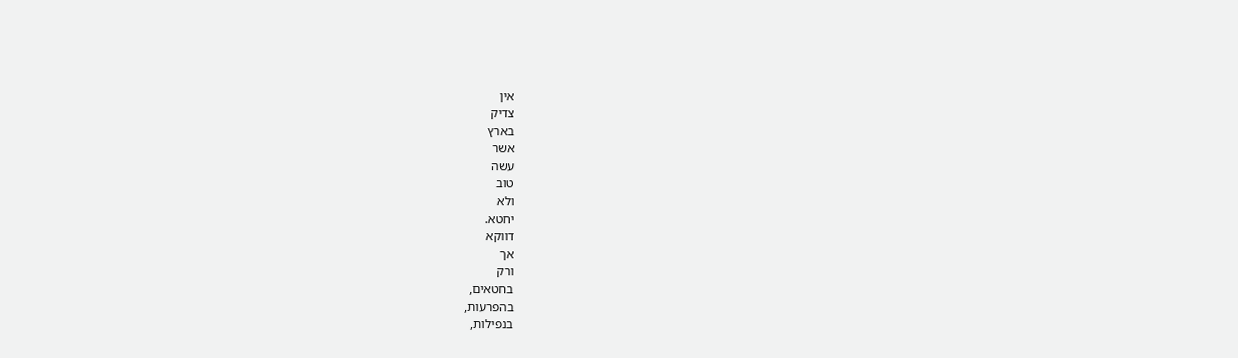אין
צדיק
בארץ
אשר
עשה
טוב
ולא
יחטא.
דווקא
אך
ורק
בחטאים,
בהפרעות,
בנפילות,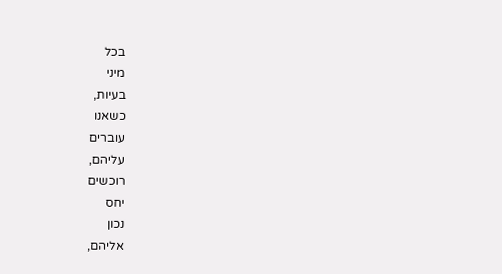בכל
מיני
בעיות,
כשאנו
עוברים
עליהם,
רוכשים
יחס
נכון
אליהם,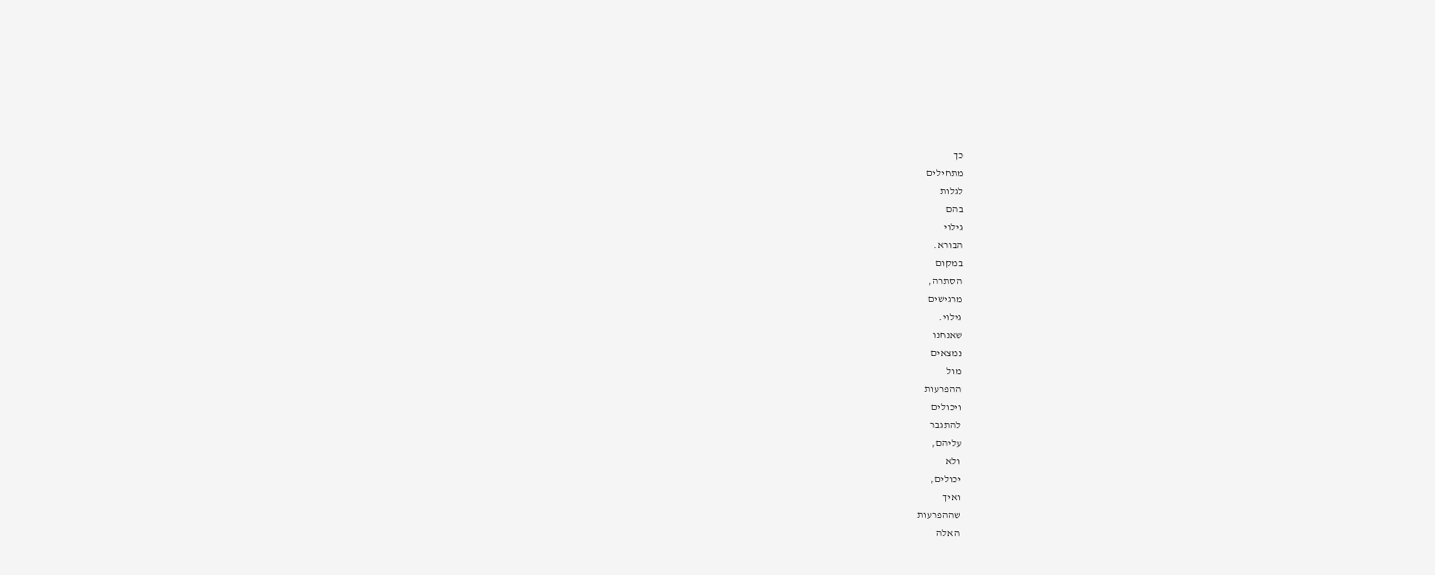כך
מתחילים
לגלות
בהם
גילוי
הבורא.
במקום
הסתרה,
מרגישים
גילוי.
שאנחנו
נמצאים
מול
ההפרעות
ויכולים
להתגבר
עליהם,
ולא
יכולים,
ואיך
שההפרעות
האלה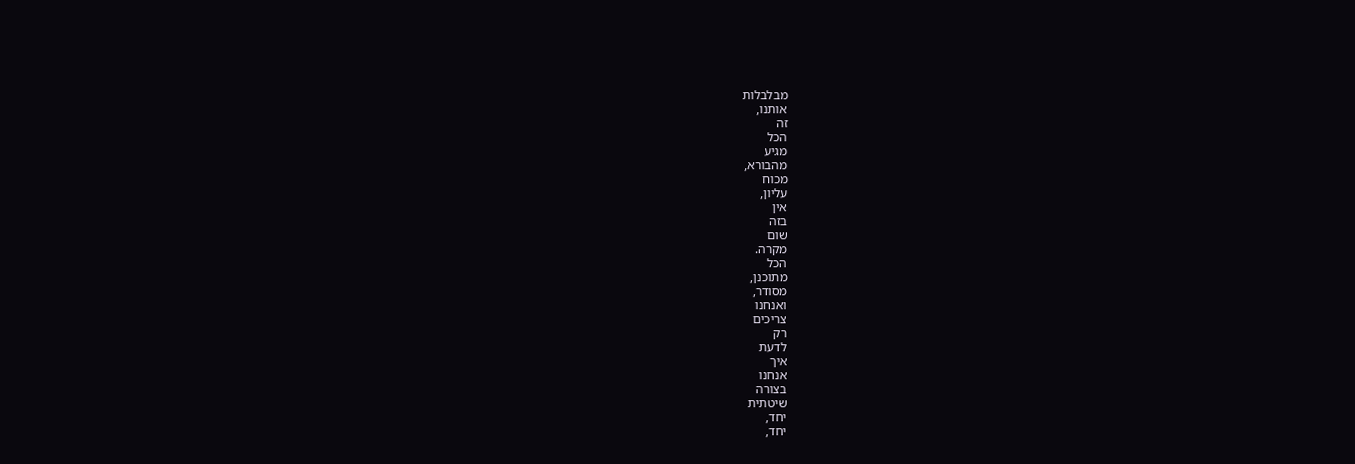מבלבלות
אותנו,
זה
הכל
מגיע
מהבורא,
מכוח
עליון,
אין
בזה
שום
מקרה.
הכל
מתוכנן,
מסודר,
ואנחנו
צריכים
רק
לדעת
איך
אנחנו
בצורה
שיטתית
יחד,
יחד,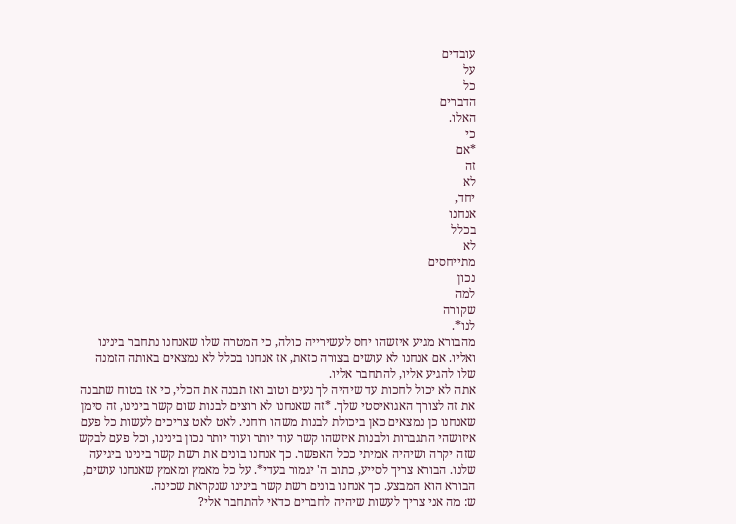עובדים
על
כל
הדברים
האלו.
כי
*אם
זה
לא
יחד,
אנחנו
בכלל
לא
מתייחסים
נכון
למה
שקורה
לנו*.
מהבורא מגיע איזשהו יחס לעשירייה כולה, כי המטרה שלו שאנחנו נתחבר בינינו ואליו. אם אנחנו לא עושים בצורה כזאת, אז אנחנו בכלל לא נמצאים באותה הזמנה שלו להגיע אליו, להתחבר אליו.
אתה לא יכול לחכות עד שיהיה לך נעים וטוב ואז תבנה את הכלי, כי אז בטוח שתבנה את זה לצורך האגואיסטי שלך. *זה שאנחנו לא רוצים לבנות שום קשר בינינו, זה סימן שאנחנו כן נמצאים כאן ביכולת לבנות משהו רוחני. לאט לאט צריכים לעשות כל פעם איזושהי התגברות ולבנות איזשהו קשר עוד יותר ועוד יותר נכון בינינו, וכל פעם לבקש שזה יקרה ושיהיה אמיתי ככל האפשר. כך אנחנו בונים את רשת קשר בינינו ביגיעה שלנו. הבורא צריך לסייע, כתוב ה' יגמור בעדי*. על כל מאמץ ומאמץ שאנחנו עושים, הבורא הוא המבצע. כך אנחנו בונים רשת קשר בינינו שנקראת שכינה.
ש: מה אני צריך לעשות שיהיה לחברים כדאי להתחבר אלי?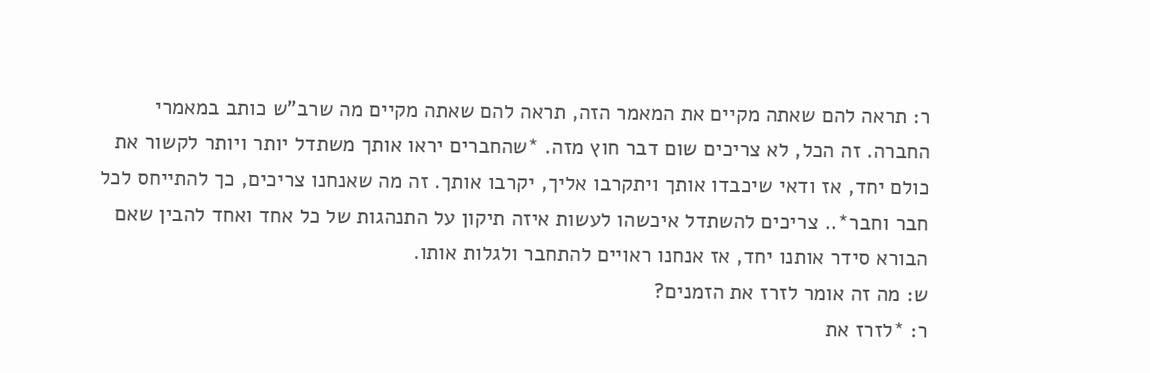ר: תראה להם שאתה מקיים את המאמר הזה, תראה להם שאתה מקיים מה שרב"ש כותב במאמרי החברה. זה הכל, לא צריכים שום דבר חוץ מזה. *שהחברים יראו אותך משתדל יותר ויותר לקשור את כולם יחד, אז ודאי שיכבדו אותך ויתקרבו אליך, יקרבו אותך. זה מה שאנחנו צריכים, כך להתייחס לכל חבר וחבר*.. צריכים להשתדל איכשהו לעשות איזה תיקון על התנהגות של כל אחד ואחד להבין שאם הבורא סידר אותנו יחד, אז אנחנו ראויים להתחבר ולגלות אותו.
ש: מה זה אומר לזרז את הזמנים?
ר: *לזרז את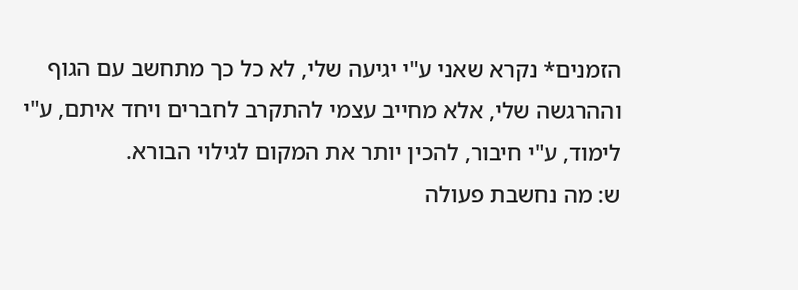הזמנים* נקרא שאני ע"י יגיעה שלי, לא כל כך מתחשב עם הגוף וההרגשה שלי, אלא מחייב עצמי להתקרב לחברים ויחד איתם, ע"י לימוד, ע"י חיבור, להכין יותר את המקום לגילוי הבורא.
ש: מה נחשבת פעולה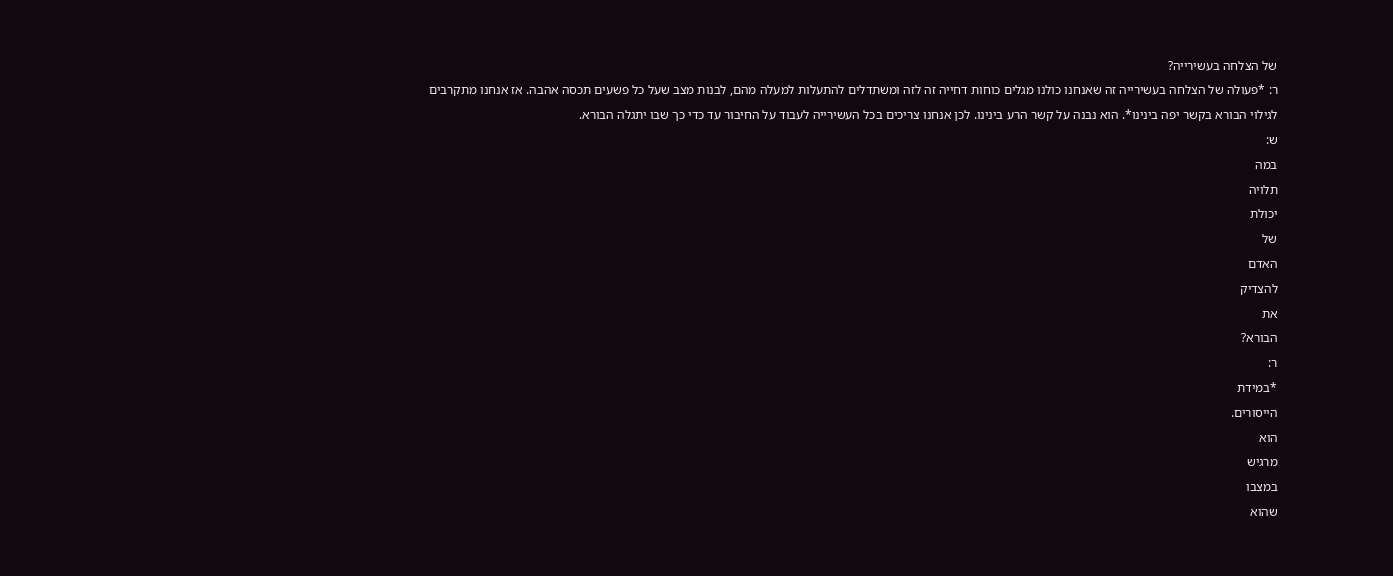של הצלחה בעשירייה?
ר: *פעולה של הצלחה בעשירייה זה שאנחנו כולנו מגלים כוחות דחייה זה לזה ומשתדלים להתעלות למעלה מהם, לבנות מצב שעל כל פשעים תכסה אהבה. אז אנחנו מתקרבים לגילוי הבורא בקשר יפה בינינו*. הוא נבנה על קשר הרע בינינו. לכן אנחנו צריכים בכל העשירייה לעבוד על החיבור עד כדי כך שבו יתגלה הבורא.
ש:
במה
תלויה
יכולת
של
האדם
להצדיק
את
הבורא?
ר:
*במידת
הייסורים.
הוא
מרגיש
במצבו
שהוא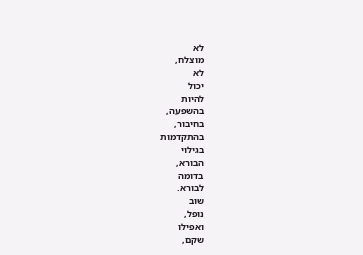לא
מוצלח,
לא
יכול
להיות
בהשפעה,
בחיבור,
בהתקדמות
בגילוי
הבורא,
בדומה
לבורא.
שוב
נופל,
ואפילו
שקם,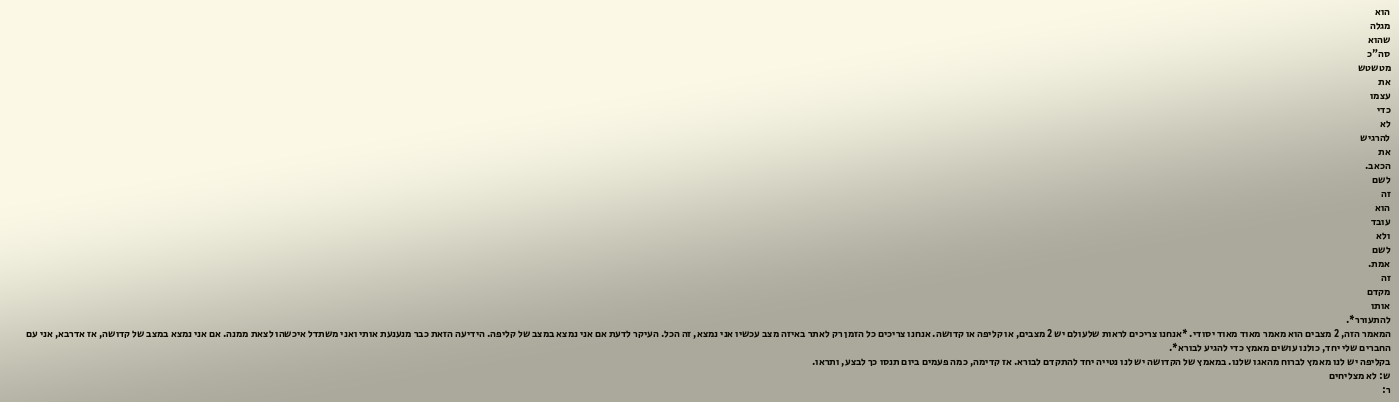הוא
מגלה
שהוא
סה"כ
מטשטש
את
עצמו
כדי
לא
להרגיש
את
הכאב.
לשם
זה
הוא
עובד
ולא
לשם
אמת.
זה
מקדם
אותו
להתעורר*.
המאמר הזה, 2 מצבים הוא מאמר מאוד מאוד יסודי. *אנחנו צריכים לראות שלעולם יש 2 מצבים, או קליפה או קדושה. אנחנו צריכים כל הזמן רק לאתר באיזה מצב עכשיו אני נמצא, זה הכל. העיקר לדעת אם אני נמצא במצב של קליפה. הידיעה הזאת כבר מנענעת אותי ואני משתדל איכשהו לצאת ממנה. אם אני נמצא במצב של קדושה, אז אדרבא, אני עם החברים שלי יחד, כולנו עושים מאמץ כדי להגיע לבורא*.
בקליפה יש לנו מאמץ לברוח מהאגו שלנו. במאמץ של הקדושה יש לנו נטייה יחד להתקדם לבורא. אז קדימה, כמה פעמים ביום תנסו כך לבצע, ותראו.
ש: לא מצליחים
ר: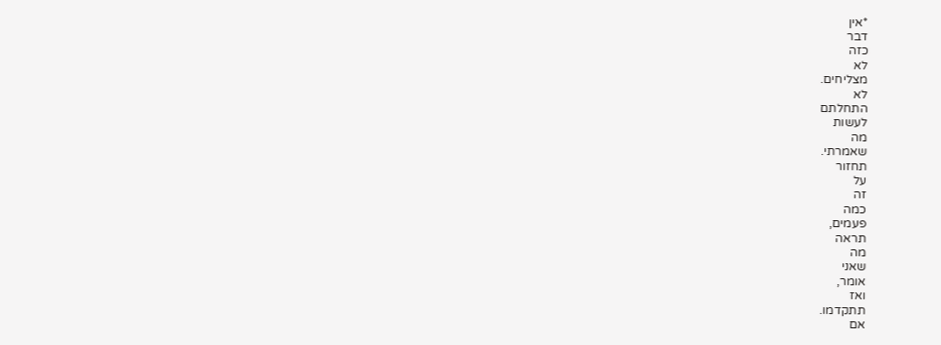*אין
דבר
כזה
לא
מצליחים.
לא
התחלתם
לעשות
מה
שאמרתי.
תחזור
על
זה
כמה
פעמים,
תראה
מה
שאני
אומר,
ואז
תתקדמו.
אם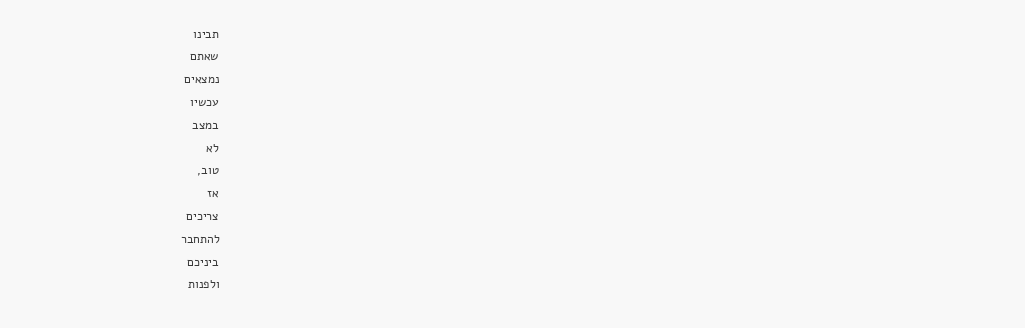תבינו
שאתם
נמצאים
עכשיו
במצב
לא
טוב,
אז
צריכים
להתחבר
ביניכם
ולפנות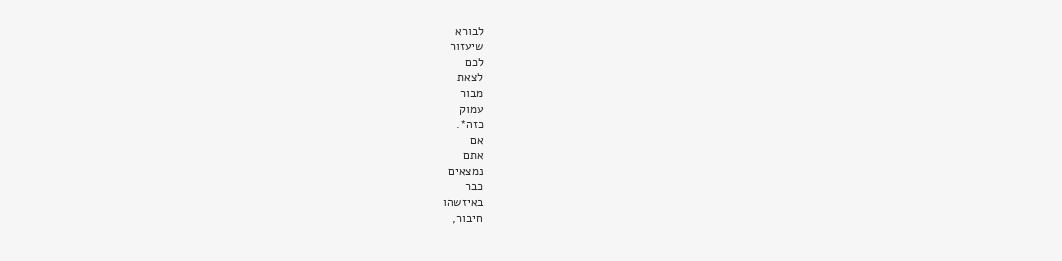לבורא
שיעזור
לכם
לצאת
מבור
עמוק
כזה*.
אם
אתם
נמצאים
כבר
באיזשהו
חיבור,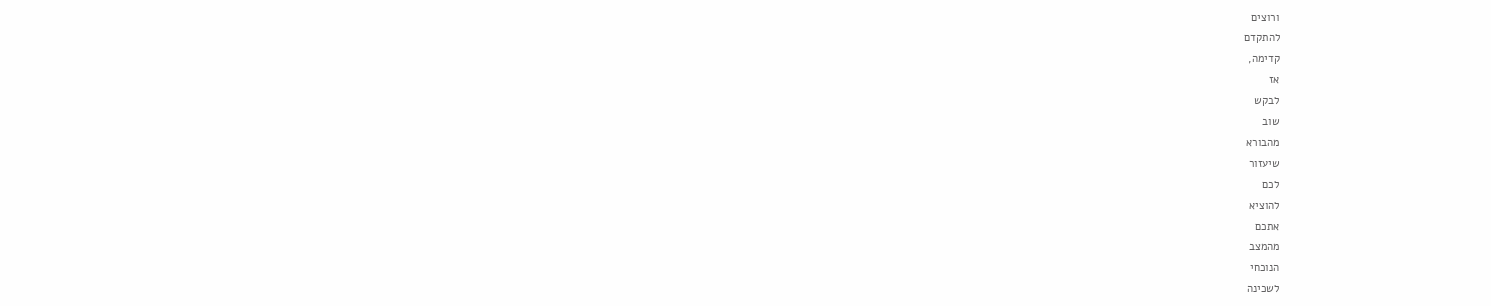ורוצים
להתקדם
קדימה,
אז
לבקש
שוב
מהבורא
שיעזור
לכם
להוציא
אתכם
מהמצב
הנוכחי
לשכינה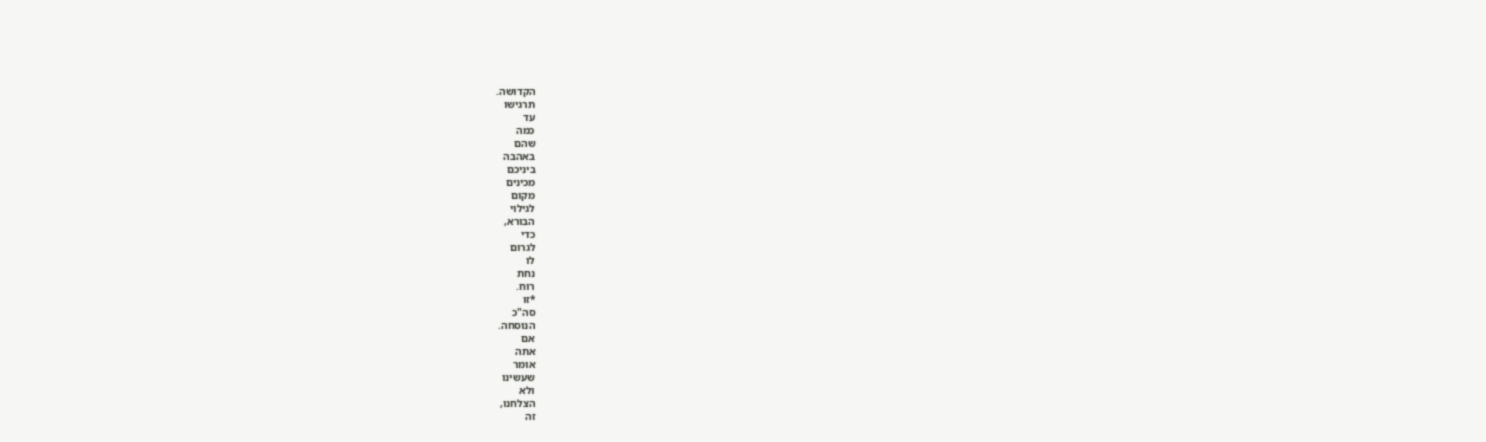הקדושה.
תרגישו
עד
כמה
שהם
באהבה
ביניכם
מכינים
מקום
לגילוי
הבורא,
כדי
לגרום
לו
נחת
רוח.
*זו
סה"כ
הנוסחה.
אם
אתה
אומר
שעשינו
ולא
הצלחנו,
זה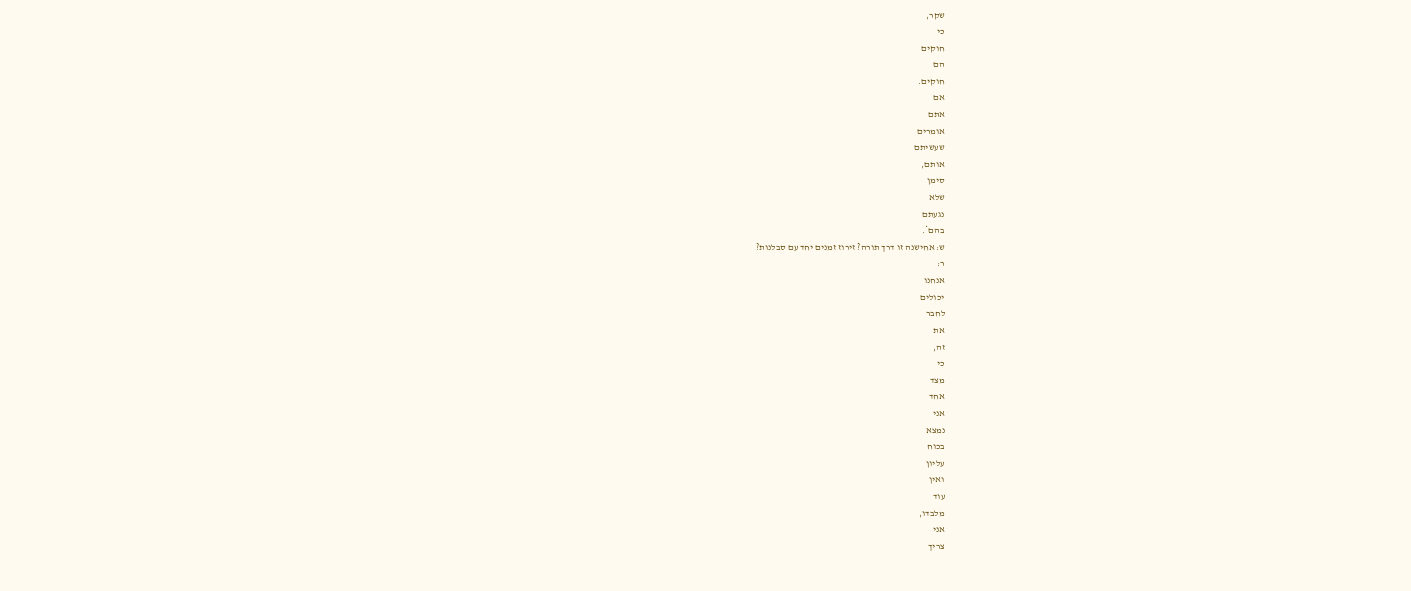שקר,
כי
חוקים
הם
חוקים.
אם
אתם
אומרים
שעשיתם
אותם,
סימן
שלא
נגעתם
בהם*.
ש: אחישנה זו דרך תורה? זירוז זמנים יחד עם סבלנות?
ר:
אנחנו
יכולים
לחבר
את
זה,
כי
מצד
אחד
אני
נמצא
בכוח
עליון
ואין
עוד
מלבדו,
אני
צריך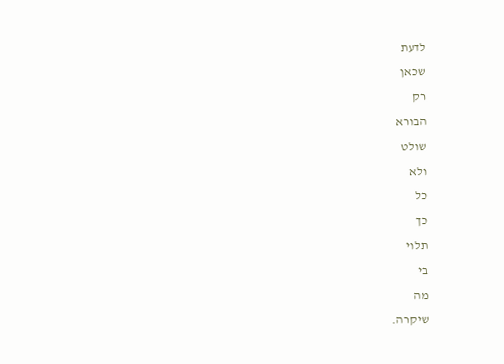לדעת
שכאן
רק
הבורא
שולט
ולא
כל
כך
תלוי
בי
מה
שיקרה.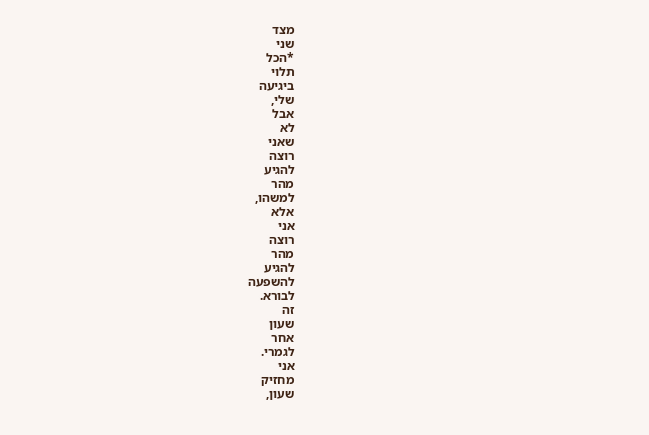מצד
שני
*הכל
תלוי
ביגיעה
שלי,
אבל
לא
שאני
רוצה
להגיע
מהר
למשהו,
אלא
אני
רוצה
מהר
להגיע
להשפעה
לבורא.
זה
שעון
אחר
לגמרי.
אני
מחזיק
שעון,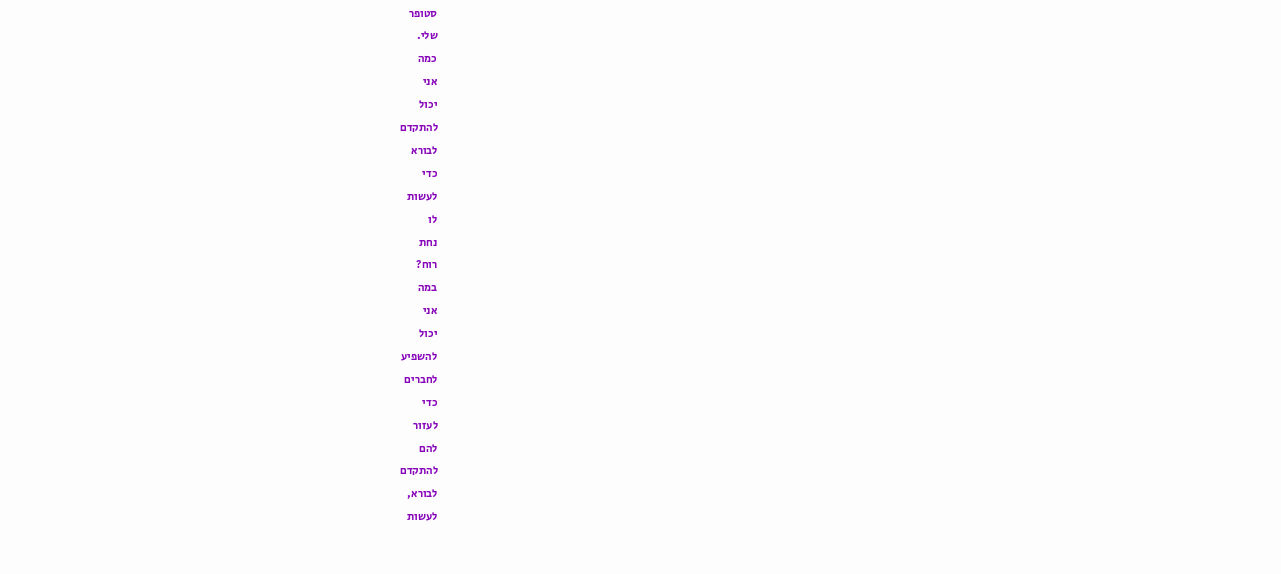סטופר
שלי.
כמה
אני
יכול
להתקדם
לבורא
כדי
לעשות
לו
נחת
רוח?
במה
אני
יכול
להשפיע
לחברים
כדי
לעזור
להם
להתקדם
לבורא,
לעשות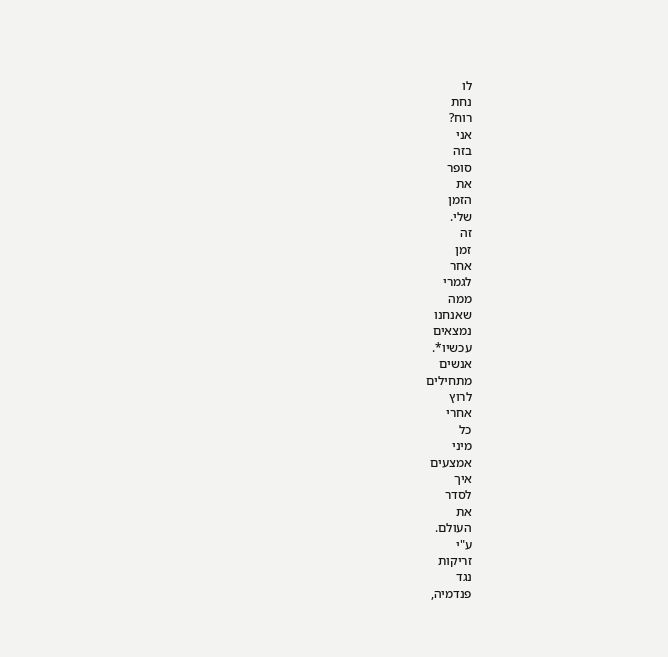לו
נחת
רוח?
אני
בזה
סופר
את
הזמן
שלי.
זה
זמן
אחר
לגמרי
ממה
שאנחנו
נמצאים
עכשיו*.
אנשים
מתחילים
לרוץ
אחרי
כל
מיני
אמצעים
איך
לסדר
את
העולם.
ע"י
זריקות
נגד
פנדמיה,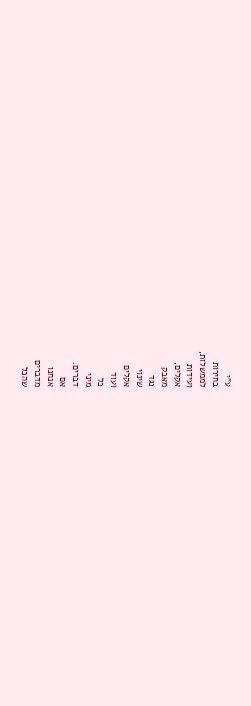ע"י
בחירות
לממשלות,
ועידות
אקלים,
מאבק
נגד
שינוי
אקלים
ועוד
כל
מיני
דברים.
אם
אנחנו
מדברים
שהכל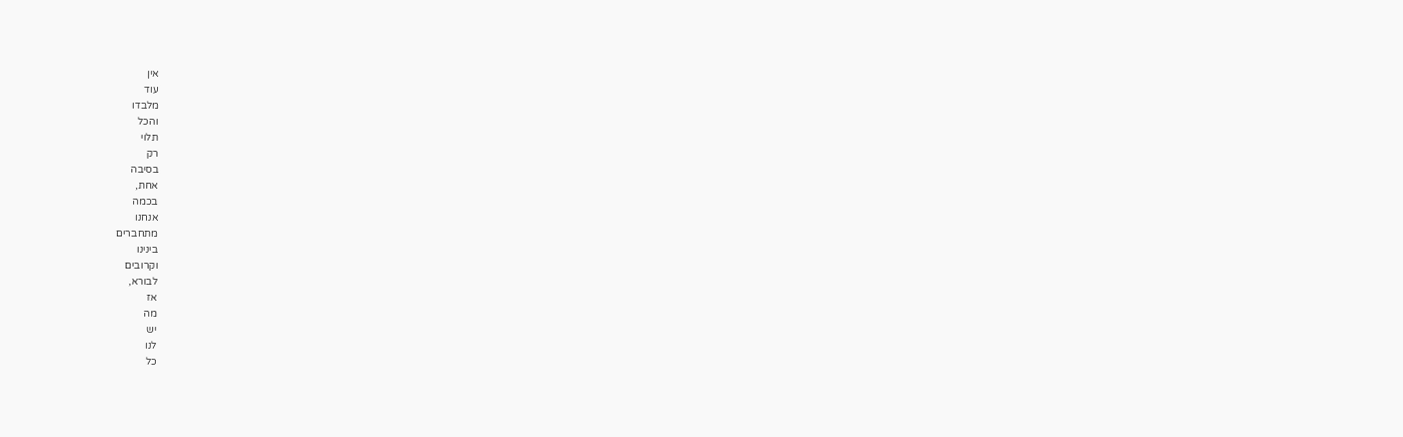אין
עוד
מלבדו
והכל
תלוי
רק
בסיבה
אחת,
בכמה
אנחנו
מתחברים
בינינו
וקרובים
לבורא,
אז
מה
יש
לנו
כל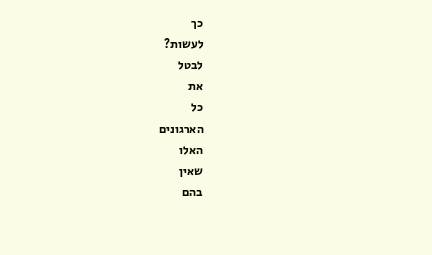כך
לעשות?
לבטל
את
כל
הארגונים
האלו
שאין
בהם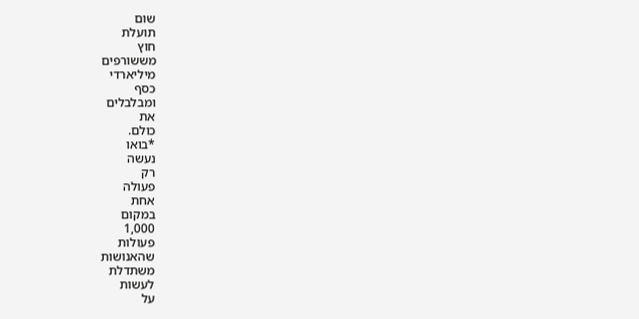שום
תועלת
חוץ
מששורפים
מיליארדי
כסף
ומבלבלים
את
כולם.
*בואו
נעשה
רק
פעולה
אחת
במקום
1,000
פעולות
שהאנושות
משתדלת
לעשות
על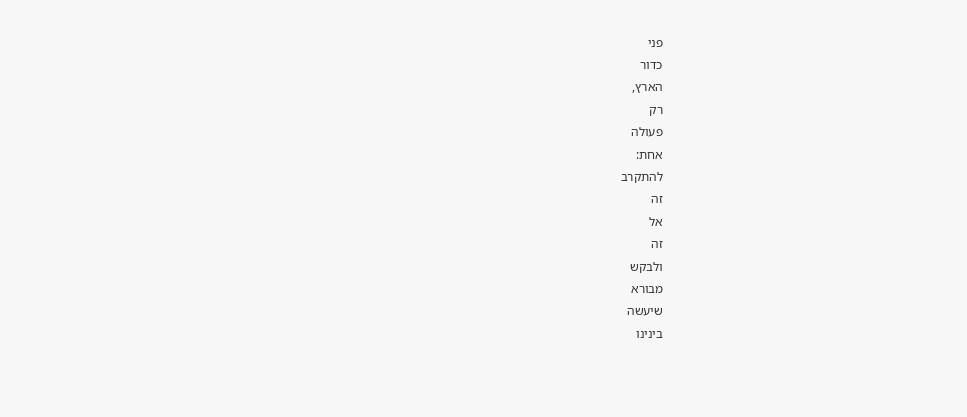פני
כדור
הארץ,
רק
פעולה
אחת:
להתקרב
זה
אל
זה
ולבקש
מבורא
שיעשה
בינינו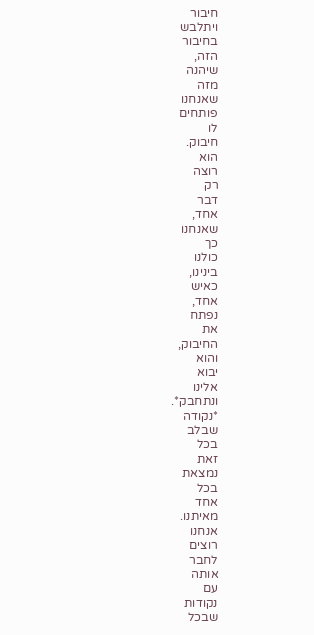חיבור
ויתלבש
בחיבור
הזה,
שיהנה
מזה
שאנחנו
פותחים
לו
חיבוק.
הוא
רוצה
רק
דבר
אחד,
שאנחנו
כך
כולנו
בינינו,
כאיש
אחד,
נפתח
את
החיבוק,
והוא
יבוא
אלינו
ונתחבק*.
*נקודה
שבלב
בכל
זאת
נמצאת
בכל
אחד
מאיתנו.
אנחנו
רוצים
לחבר
אותה
עם
נקודות
שבכל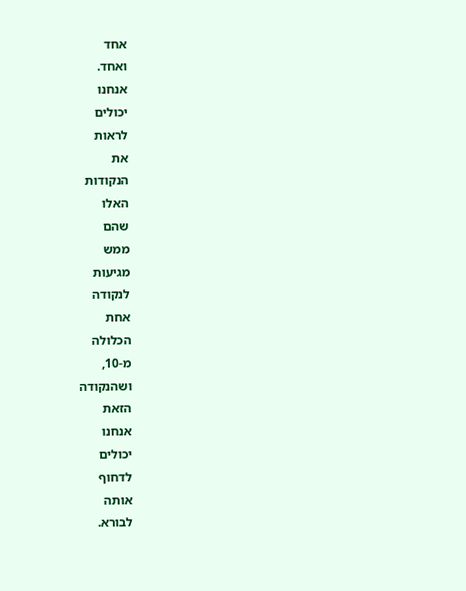אחד
ואחד.
אנחנו
יכולים
לראות
את
הנקודות
האלו
שהם
ממש
מגיעות
לנקודה
אחת
הכלולה
מ-10,
ושהנקודה
הזאת
אנחנו
יכולים
לדחוף
אותה
לבורא.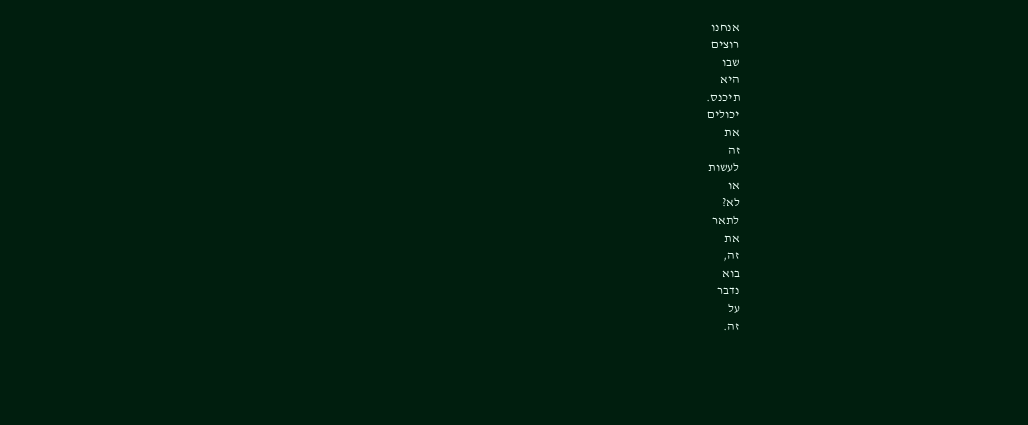אנחנו
רוצים
שבו
היא
תיכנס.
יכולים
את
זה
לעשות
או
לא?
לתאר
את
זה,
בוא
נדבר
על
זה.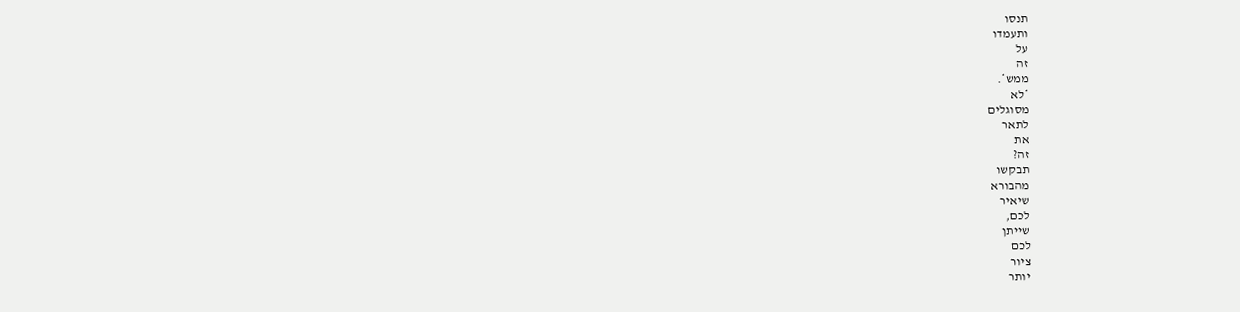תנסו
ותעמדו
על
זה
ממש*.
*לא
מסוגלים
לתאר
את
זה?
תבקשו
מהבורא
שיאיר
לכם,
שייתן
לכם
ציור
יותר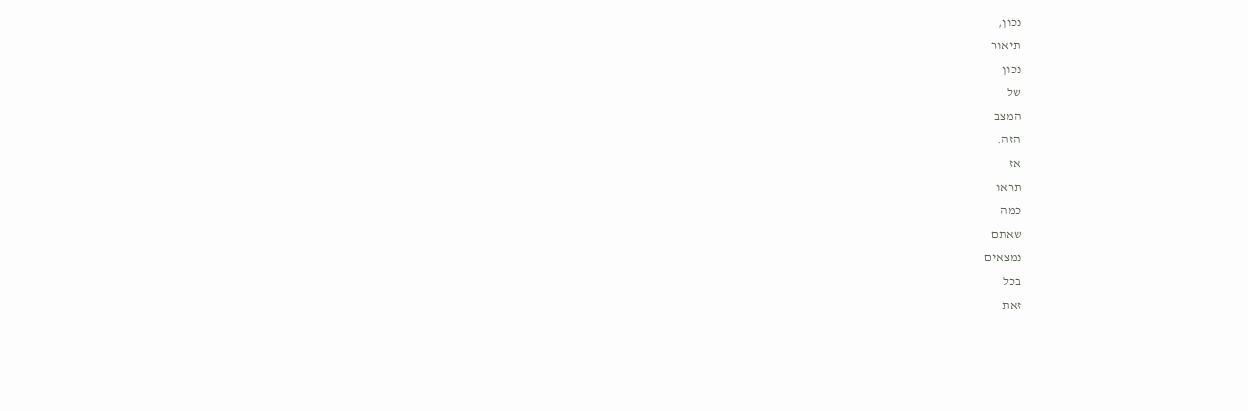נכון,
תיאור
נכון
של
המצב
הזה.
אז
תראו
כמה
שאתם
נמצאים
בכל
זאת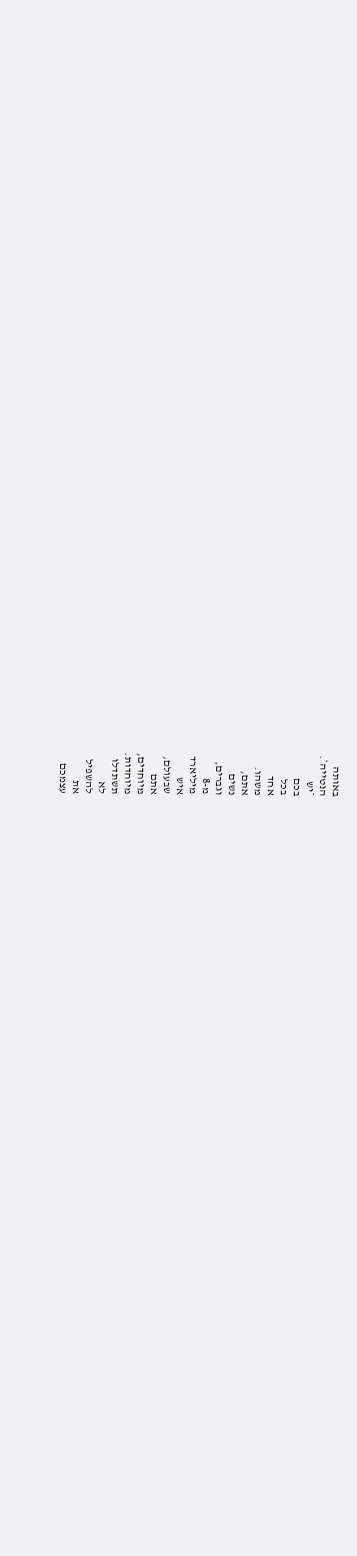באותה
הנטייה*.
*יש
בכם
בכל
אחד
משהו.
אתם,
נשים
וגברים,
מ-8
מיליארד
איש
שבעולם,
אתם
מיוחדים,
מיוחדות.
תשתדלו
לא
להשפיל
את
עצמכם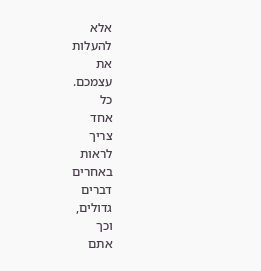אלא
להעלות
את
עצמכם.
כל
אחד
צריך
לראות
באחרים
דברים
גדולים,
וכך
אתם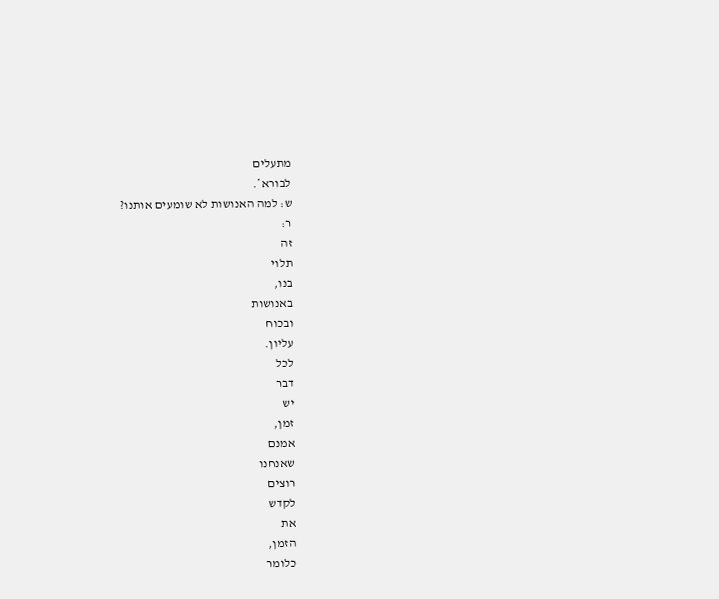מתעלים
לבורא*.
ש: למה האנושות לא שומעים אותנו?
ר:
זה
תלוי
בנו,
באנושות
ובכוח
עליון.
לכל
דבר
יש
זמן,
אמנם
שאנחנו
רוצים
לקדש
את
הזמן,
כלומר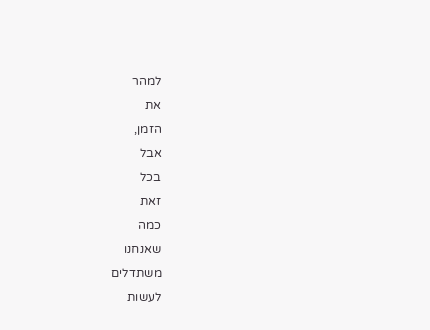למהר
את
הזמן,
אבל
בכל
זאת
כמה
שאנחנו
משתדלים
לעשות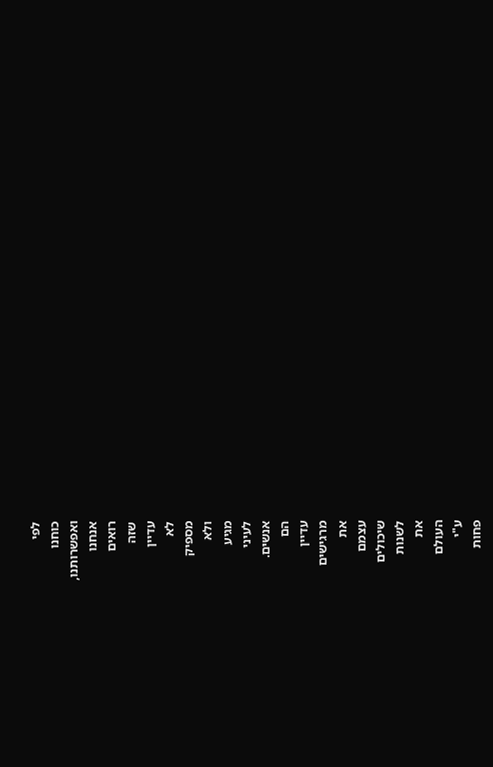לפי
כוחנו
ואפשרותנו,
אנחנו
רואים
שזה
עדיין
לא
מספיק
ולא
מגיע
לעיני
אנשים.
הם
עדיין
מרגישים
את
עצמם
שיכולים
לשנות
את
העולם
ע"י
פחות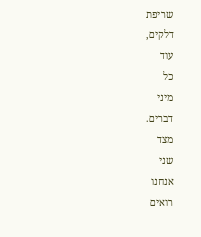שריפת
דלקים,
עוד
כל
מיני
דברים.
מצד
שני
אנחנו
רואים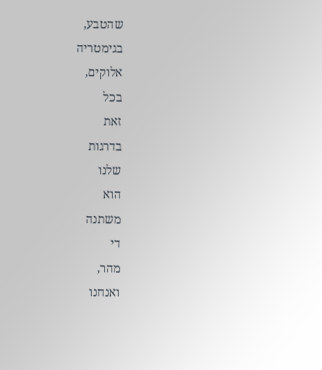שהטבע,
בגימטריה
אלוקים,
בכל
זאת
בדרגות
שלנו
הוא
משתנה
די
מהר,
ואנחנו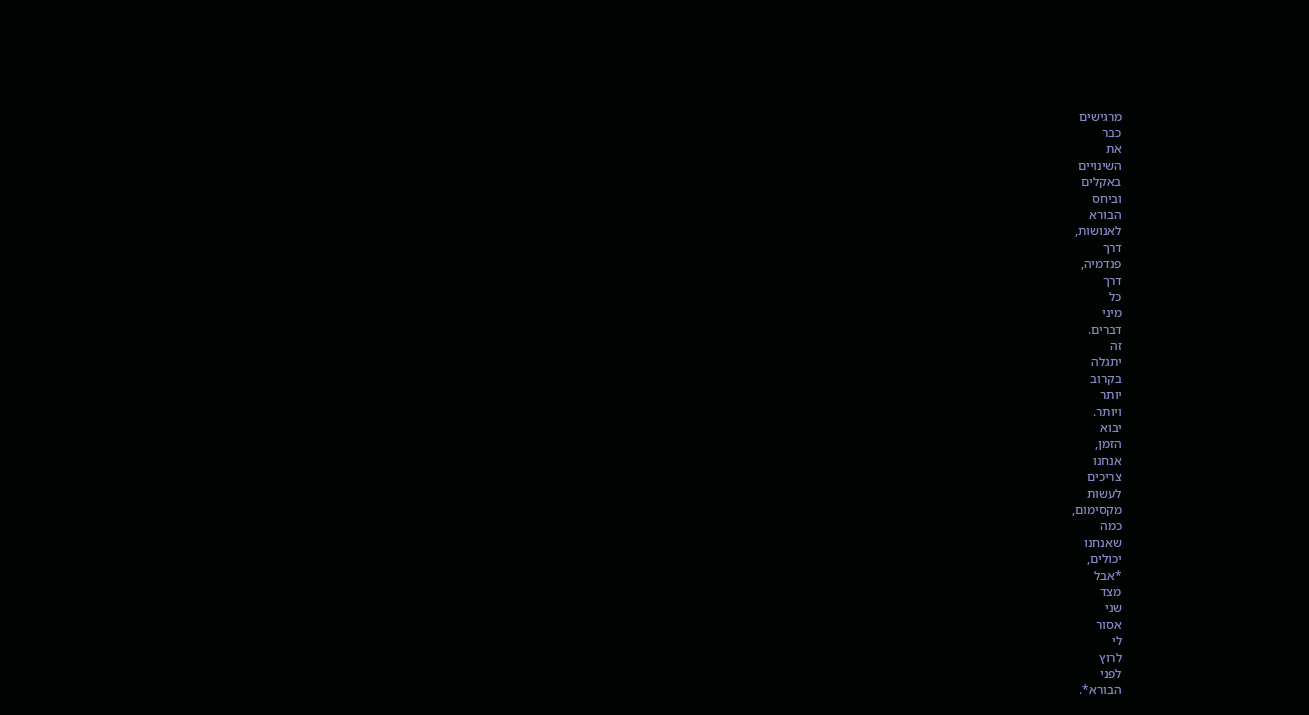מרגישים
כבר
את
השינויים
באקלים
וביחס
הבורא
לאנושות,
דרך
פנדמיה,
דרך
כל
מיני
דברים.
זה
יתגלה
בקרוב
יותר
ויותר.
יבוא
הזמן,
אנחנו
צריכים
לעשות
מקסימום,
כמה
שאנחנו
יכולים,
*אבל
מצד
שני
אסור
לי
לרוץ
לפני
הבורא*.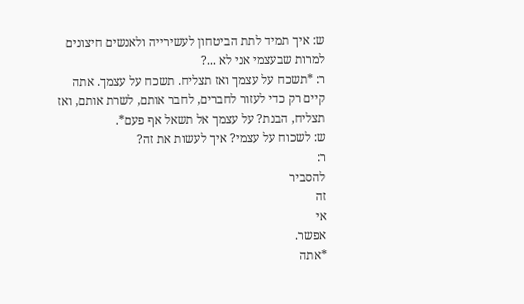ש: איך תמיד לתת הביטחון לעשירייה ולאנשים חיצונים למרות שבעצמי אני לא ...?
ר: *תשכח על עצמך ואז תצליח. תשכח על עצמך. אתה קיים רק כדי לעזור לחברים, לחבר אותם, לשרת אותם, ואז תצליח, הבנת? על עצמך אל תשאל אף פעם*.
ש: לשכוח על עצמי? איך לעשות את זה?
ר:
להסביר
זה
אי
אפשר.
*אתה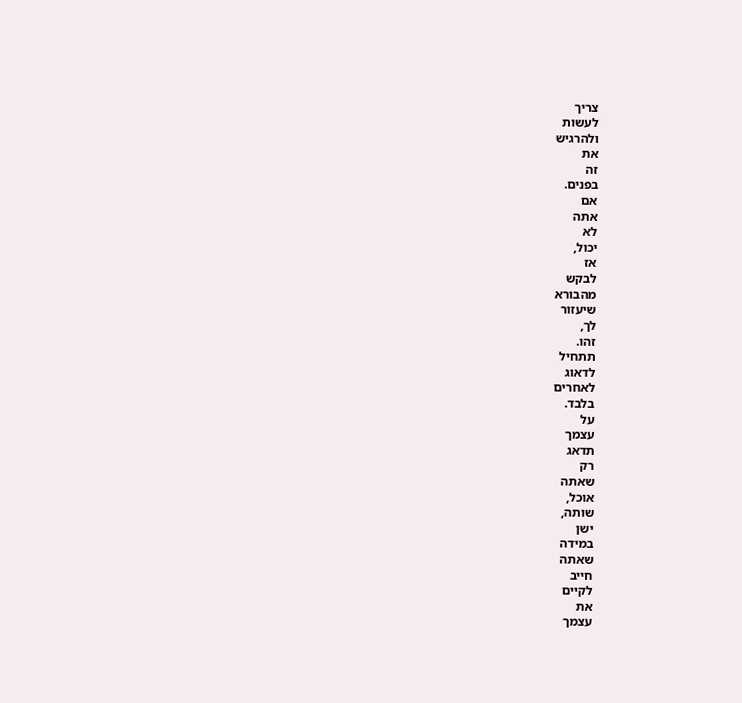צריך
לעשות
ולהרגיש
את
זה
בפנים.
אם
אתה
לא
יכול,
אז
לבקש
מהבורא
שיעזור
לך,
זהו.
תתחיל
לדאוג
לאחרים
בלבד.
על
עצמך
תדאג
רק
שאתה
אוכל,
שותה,
ישן
במידה
שאתה
חייב
לקיים
את
עצמך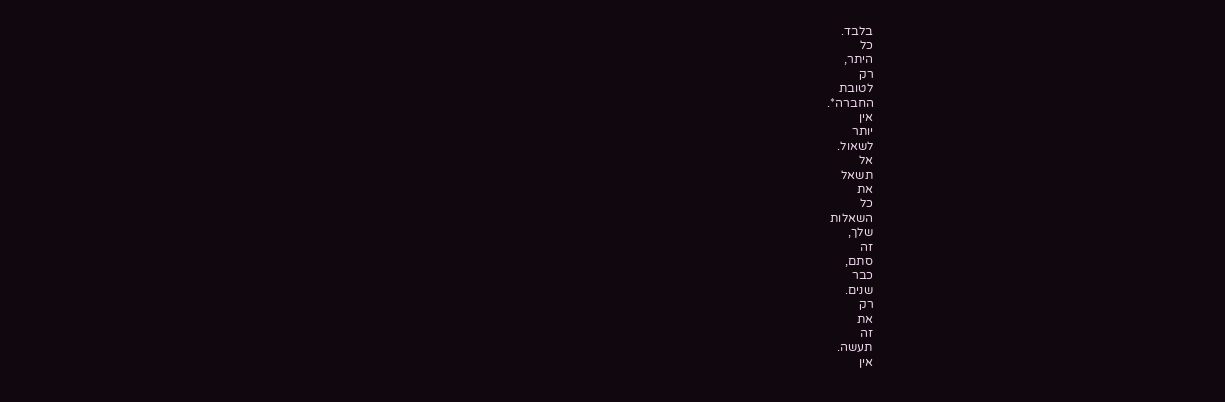בלבד.
כל
היתר,
רק
לטובת
החברה*.
אין
יותר
לשאול.
אל
תשאל
את
כל
השאלות
שלך,
זה
סתם,
כבר
שנים.
רק
את
זה
תעשה.
אין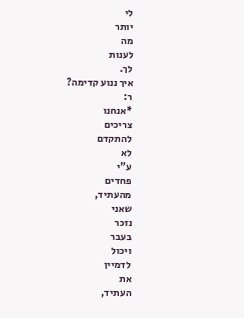לי
יותר
מה
לענות
לך.
איך ננוע קדימה?
ר:
*אנחנו
צריכים
להתקדם
לא
ע"י
פחדים
מהעתיד,
שאני
נזכר
בעבר
ויכול
לדמיין
את
העתיד,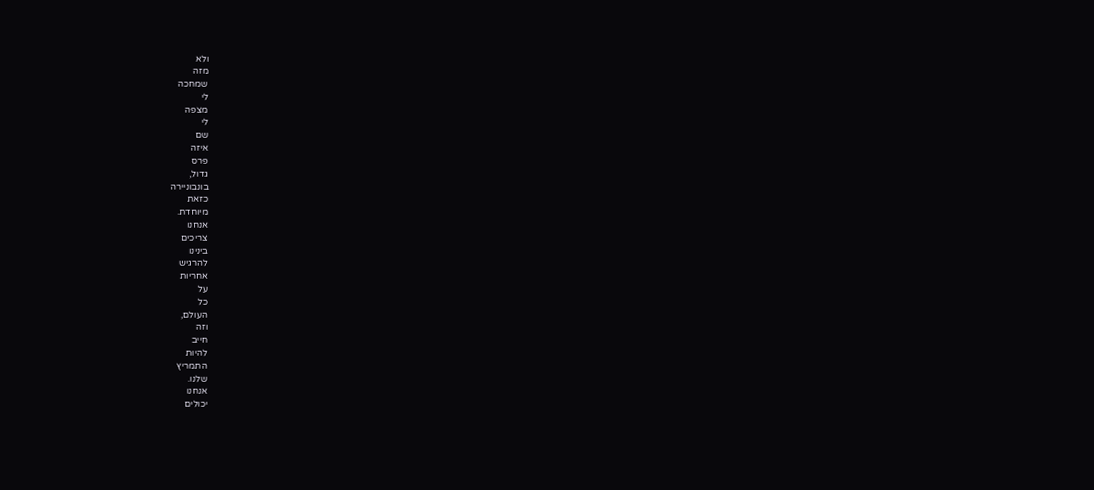ולא
מזה
שמחכה
לי
מצפה
לי
שם
איזה
פרס
גדול,
בונבוניירה
כזאת
מיוחדת.
אנחנו
צריכים
בינינו
להרגיש
אחריות
על
כל
העולם,
וזה
חייב
להיות
התמריץ
שלנו.
אנחנו
יכולים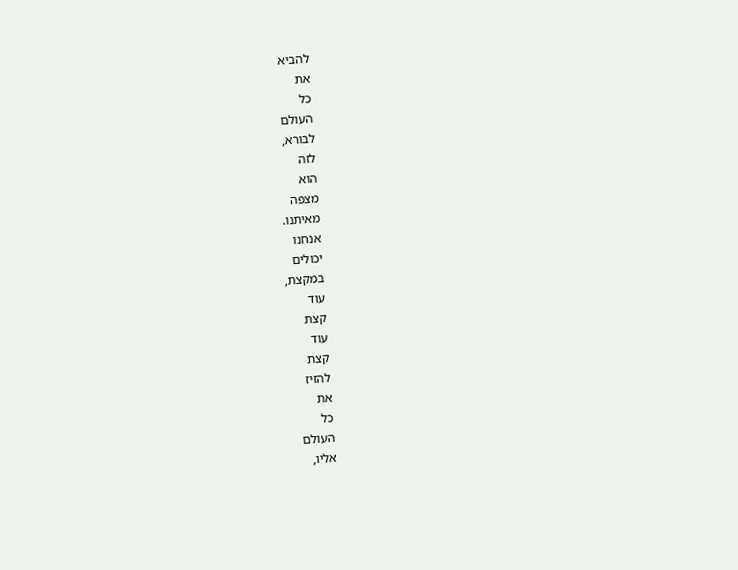להביא
את
כל
העולם
לבורא,
לזה
הוא
מצפה
מאיתנו.
אנחנו
יכולים
במקצת,
עוד
קצת
עוד
קצת
להזיז
את
כל
העולם
אליו,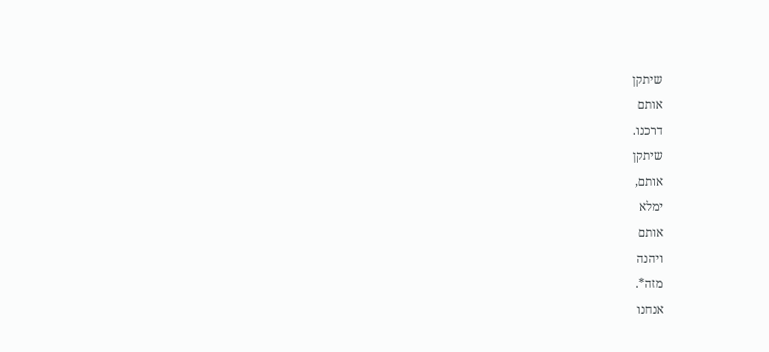שיתקן
אותם
דרכנו.
שיתקן
אותם,
ימלא
אותם
ויהנה
מזה*.
אנחנו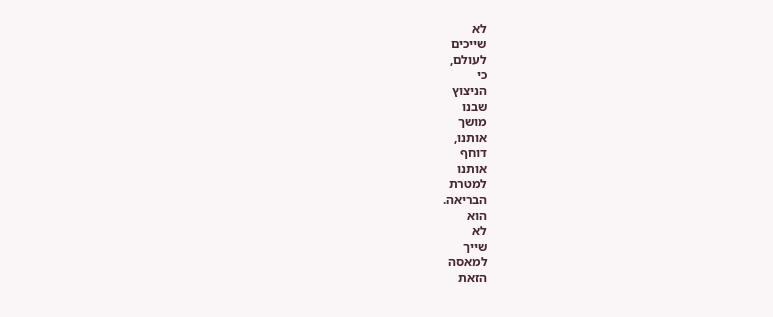לא
שייכים
לעולם,
כי
הניצוץ
שבנו
מושך
אותנו,
דוחף
אותנו
למטרת
הבריאה.
הוא
לא
שייך
למאסה
הזאת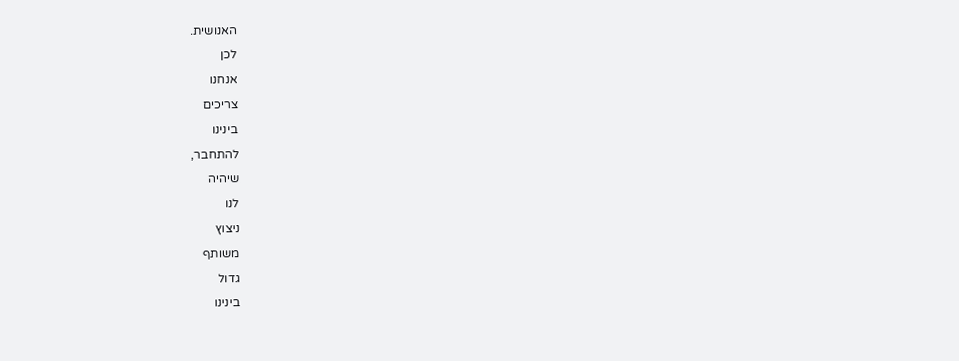האנושית.
לכן
אנחנו
צריכים
בינינו
להתחבר,
שיהיה
לנו
ניצוץ
משותף
גדול
בינינו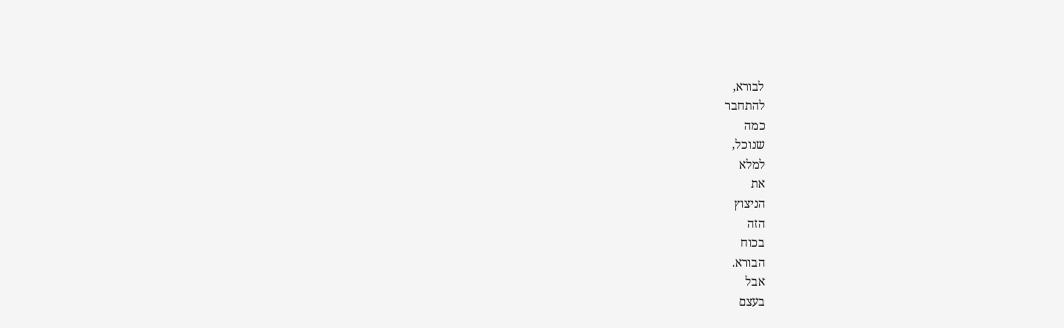לבורא,
להתחבר
כמה
שנוכל,
למלא
את
הניצוץ
הזה
בכוח
הבורא.
אבל
בעצם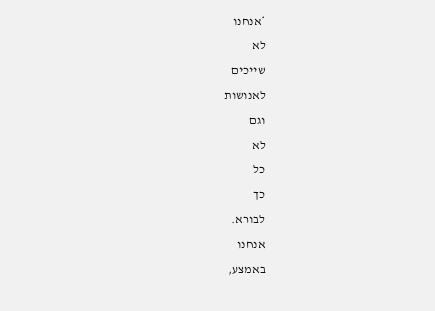*אנחנו
לא
שייכים
לאנושות
וגם
לא
כל
כך
לבורא.
אנחנו
באמצע,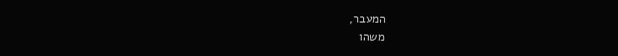המעבר,
משהו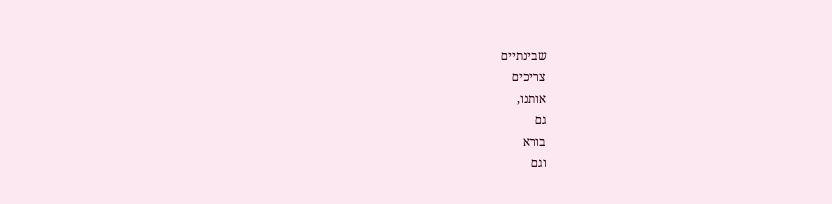שבינתיים
צריכים
אותנו,
גם
בורא
וגם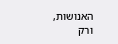האנושות,
ורק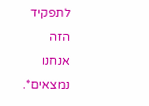לתפקיד
הזה
אנחנו
נמצאים*.